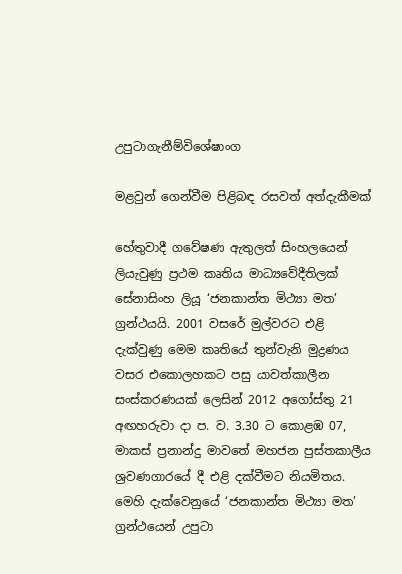උපුටාගැනීම්විශේෂාංග

මළවුන් ගෙන්වීම පිළිබඳ රසවත් අත්දැකීමක්

හේතුවාදී ගවේෂණ ඇතුලත් සිංහලයෙන් ලියැවුණු ප්‍රථම කෘතිය මාධ්‍යවේදීතිලක් සේනාසිංහ ලියූ ‘ජනකාන්ත මිථ්‍යා මත’ ග්‍රන්ථයයි. 2001 වසරේ මුල්වරට එළි දැක්වුණු මෙම කෘතියේ තුන්වැනි මුද්‍රණය වසර එකොලහකට පසු යාවත්කාලීන සංස්කරණයක් ලෙසින් 2012 අගෝස්තු 21 අඟහරුවා දා ප. ව. 3.30 ට කොළඹ 07, මාකස් ප්‍රනාන්දු මාවතේ මහජන පුස්තකාලීය ශ්‍රවණගාරයේ දී එළි දක්වීමට නියමිතය. මෙහි දැක්වෙනුයේ ‘ජනකාන්ත මිථ්‍යා මත’ ග්‍රන්ථයෙන් උපුටා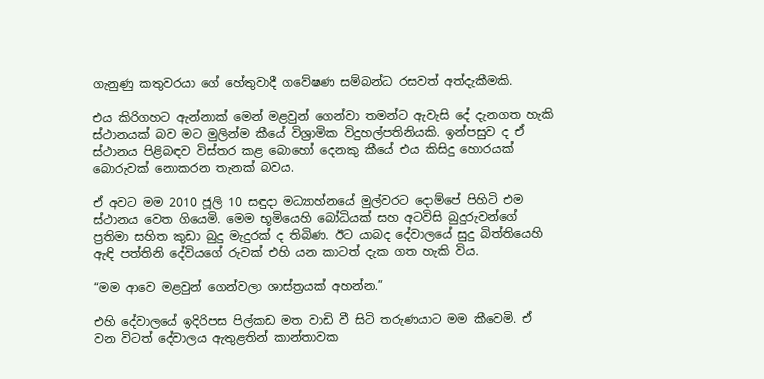ගැනුණු කතුවරයා ගේ හේතුවාදී ගවේෂණ සම්බන්ධ රසවත් අත්දැකීමකි.

එය කිරිගහට ඇන්නාක් මෙන් මළවුන් ගෙන්වා තමන්ට ඇවැසි දේ දැනගත හැකි ස්ථානයක් බව මට මුලින්ම කීයේ විශ්‍රාමික විදුහල්පතිනියකි. ඉන්පසුව ද ඒ ස්ථානය පිළිබඳව විස්තර කළ බොහෝ දෙනකු කීයේ එය කිසිදු හොරයක් බොරුවක් නොකරන තැනක් බවය.

ඒ අවට මම 2010 ජූලි 10 සඳුදා මධ්‍යාහ්නයේ මුල්වරට දොම්පේ පිහිටි එම ස්ථානය වෙත ගියෙමි. මෙම භූමියෙහි බෝධියක් සහ අටවිසි බුදුරුවන්ගේ ප්‍රතිමා සහිත කුඩා බුදු මැදුරක් ද තිබිණ. ඊට යාබද දේවාලයේ සුදු බිත්තියෙහි ඇඳි පත්තිනි දේවියගේ රුවක් එහි යන කාටත් දැක ගත හැකි විය.

“මම ආවෙ මළවුන් ගෙන්වලා ශාස්ත්‍රයක් අහන්න.”

එහි දේවාලයේ ඉදිරිපස පිල්කඩ මත වාඩි වී සිටි තරුණයාට මම කීවෙමි. ඒ වන විටත් දේවාලය ඇතුළතින් කාන්තාවක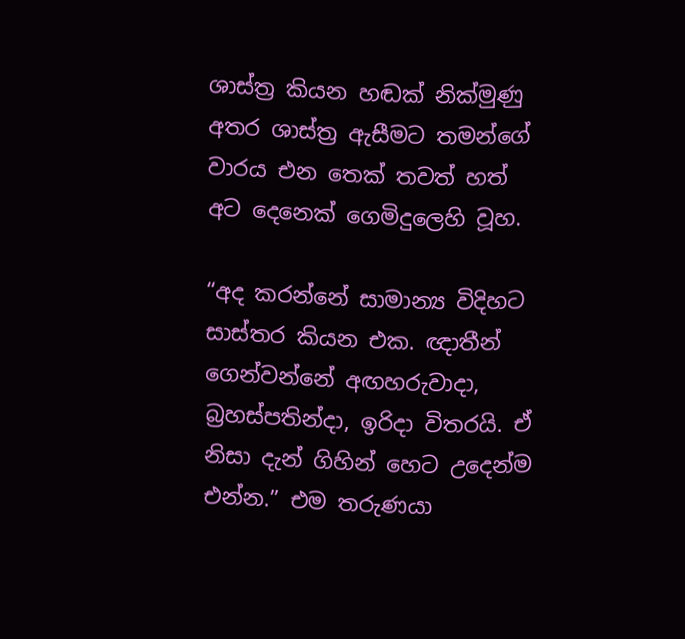ශාස්ත්‍ර කියන හඬක් නික්මුණු අතර ශාස්ත්‍ර ඇසීමට තමන්ගේ වාරය එන තෙක් තවත් හත් අට දෙනෙක් ගෙමිදුලෙහි වූහ.

“අද කරන්නේ සාමාන්‍ය විදිහට සාස්තර කියන එක. ඥාතීන් ගෙන්වන්නේ අඟහරුවාදා, බ්‍රහස්පතින්දා, ඉරිදා විතරයි. ඒ නිසා දැන් ගිහින් හෙට උදෙන්ම එන්න.” එම තරුණයා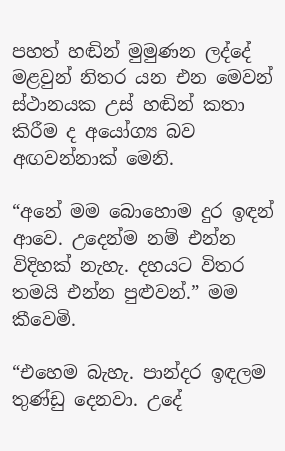පහත් හඬින් මුමුණන ලද්දේ මළවුන් නිතර යන එන මෙවන් ස්ථානයක උස් හඬින් කතා කිරීම ද අයෝග්‍ය බව අඟවන්නාක් මෙනි.

“අනේ මම බොහොම දුර ඉඳන් ආවෙ. උදෙන්ම නම් එන්න විදිහක් නැහැ. දහයට විතර තමයි එන්න පුළුවන්.” මම කීවෙමි.

“එහෙම බැහැ. පාන්දර ඉඳලම තුණ්ඩු දෙනවා. උදේ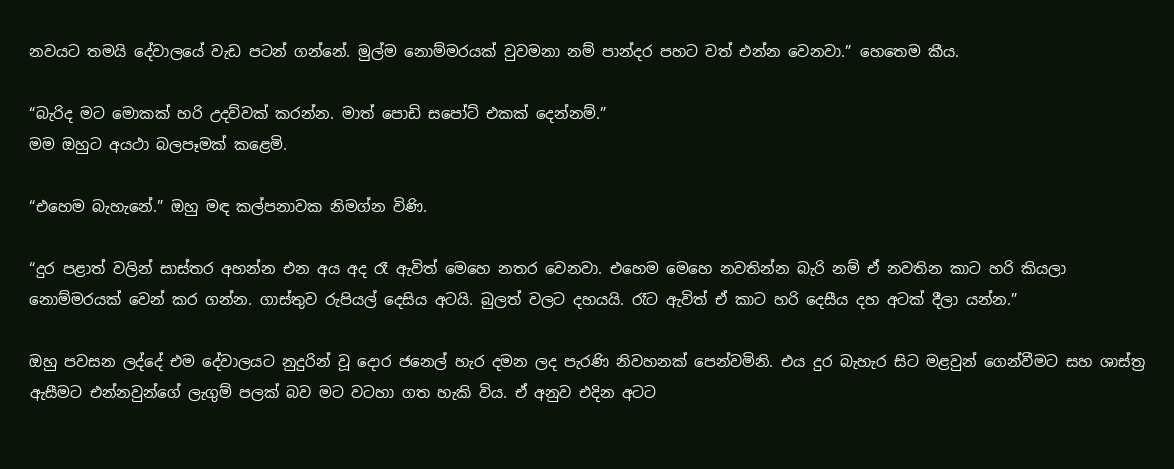නවයට තමයි දේවාලයේ වැඩ පටන් ගන්නේ. මුල්ම නොම්මරයක් වුවමනා නම් පාන්දර පහට වත් එන්න වෙනවා.” හෙතෙම කීය.

“බැරිද මට මොකක් හරි උදව්වක් කරන්න. මාත් පොඩි සපෝට් එකක් දෙන්නම්.”
මම ඔහුට අයථා බලපෑමක් කළෙමි.

“එහෙම බැහැනේ.” ඔහු මඳ කල්පනාවක නිමග්න විණි.

“දුර පළාත් වලින් සාස්තර අහන්න එන අය අද රෑ ඇවිත් මෙහෙ නතර වෙනවා. එහෙම මෙහෙ නවතින්න බැරි නම් ඒ නවතින කාට හරි කියලා නොම්මරයක් වෙන් කර ගන්න. ගාස්තුව රුපියල් දෙසිය අටයි. බුලත් වලට දහයයි. රෑට ඇවිත් ඒ කාට හරි දෙසීය දහ අටක් දීලා යන්න.”

ඔහු පවසන ලද්දේ එම දේවාලයට නුදුරින් වූ දොර ජනෙල් හැර දමන ලද පැරණි නිවහනක් පෙන්වමිනි. එය දුර බැහැර සිට මළවුන් ගෙන්වීමට සහ ශාස්ත්‍ර ඇසීමට එන්නවුන්ගේ ලැගුම් පලක් බව මට වටහා ගත හැකි විය. ඒ අනුව එදින අටට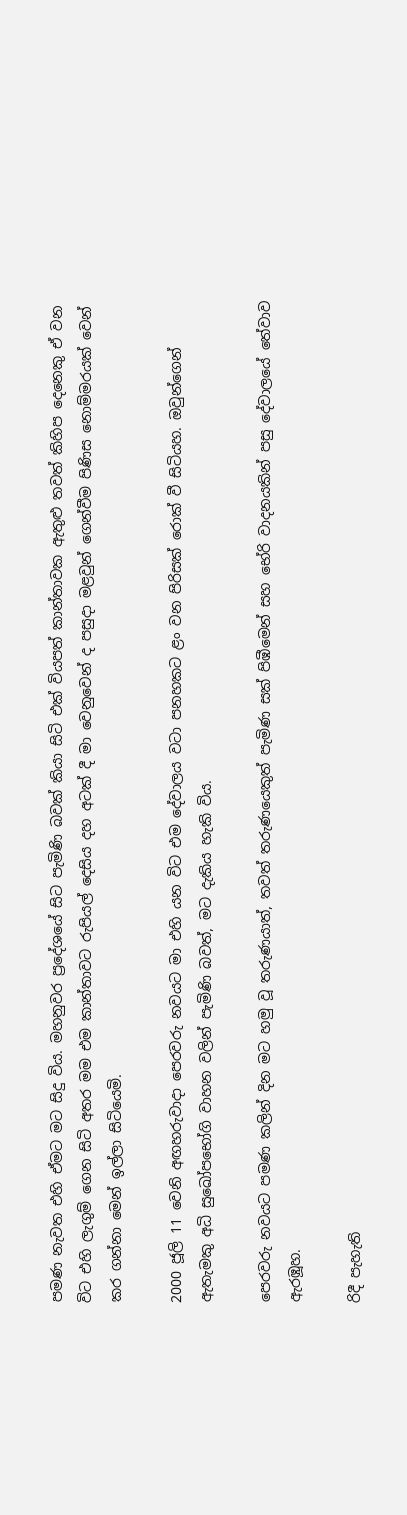පමණ නැවත එහි ඒමට මට සිදු විය. මහනුවර ප්‍රදේශයේ සිට පැමිණි බවක් කියා සිටි එක් වියපත් කාන්තාවක ඇතුළු තවත් කිහිප දෙනෙකු ඒ වන විට එහි ලැගුම් ගෙන සිටි අතර මම එම කාන්තාවට රුපියල් දෙසිය දහ අටක් දී මා වෙනුවෙන් ද පසුදා මළවුන් ගෙන්වීම පිණිස නොම්මරයක් වෙන් කර ගන්නා මෙන් ඉල්ලා සිටියෙමි.

2000 ජූලි 11 වෙනි අඟහරුවාදා පෙරවරු නවයට මා එහි යන විට එම දේවාලය වටා පනහකට ළං වන පිරිසක් රොක් වී සිටියහ. ඔවුන්ගෙන් ඇතැමකු අධි සුඛෝපභෝගි වාහන වලින් පැමිණි බවත්, මට දැකිය හැකි විය.

පෙරවරු නවයට පමණ කලින් දින මට හමු වූ තරුණයාත්, තවත් තරුණයෙකුත් පැමිණ සක් පිඹීමෙන් සහ භේරි වාදනයකින් පසු දේවාලයේ තේවාව ඇරඹූහ.

රිදී පැහැති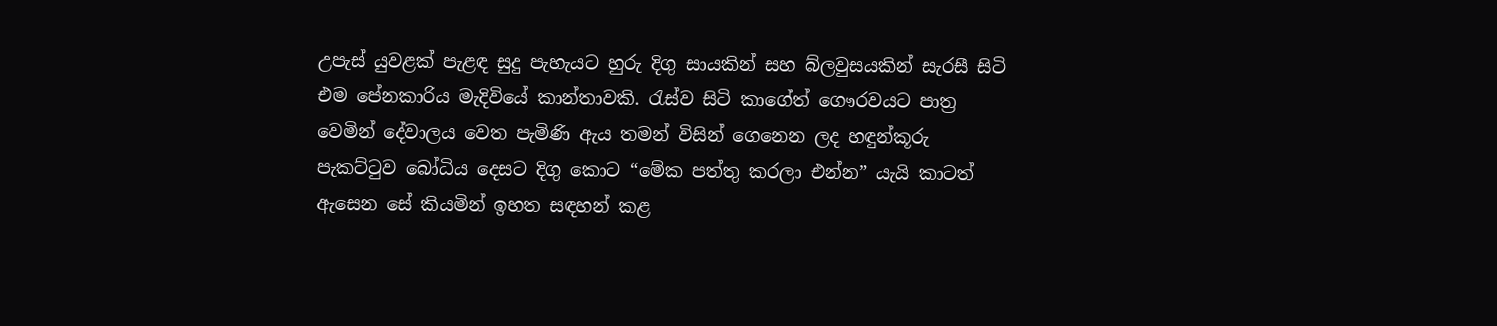උපැස් යුවළක් පැළඳ සුදු පැහැයට හුරු දිගු සායකින් සහ බ්ලවුසයකින් සැරසී සිටි එම පේනකාරිය මැදිවියේ කාන්තාවකි. රැස්ව සිටි කාගේත් ගෞරවයට පාත්‍ර වෙමින් දේවාලය වෙත පැමිණි ඇය තමන් විසින් ගෙනෙන ලද හඳුන්කූරු පැකට්ටුව බෝධිය දෙසට දිගු කොට “මේක පත්තු කරලා එන්න” යැයි කාටත් ඇසෙන සේ කියමින් ඉහත සඳහන් කළ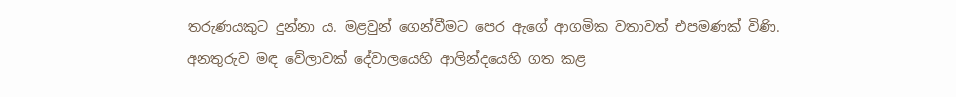තරුණයකුට දුන්නා ය. මළවුන් ගෙන්වීමට පෙර ඇගේ ආගමික වතාවත් එපමණක් විණි. අනතුරුව මඳ වේලාවක් දේවාලයෙහි ආලින්දයෙහි ගත කළ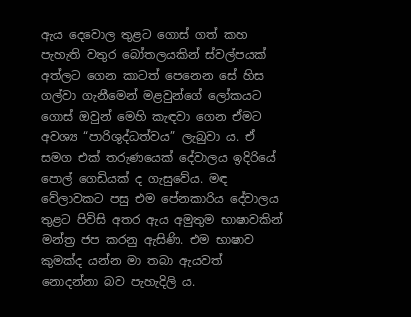ඇය දෙවොල තුළට ගොස් ගත් කහ පැහැති වතුර බෝතලයකින් ස්වල්පයක් අත්ලට ගෙන කාටත් පෙනෙන සේ හිස ගල්වා ගැනීමෙන් මළවුන්ගේ ලෝකයට ගොස් ඔවුන් මෙහි කැඳවා ගෙන ඒමට අවශ්‍ය “පාරිශුද්ධත්වය” ලැබුවා ය. ඒ සමග එක් තරුණයෙක් දේවාලය ඉදිරියේ පොල් ගෙඩියක් ද ගැසුවේය. මඳ වේලාවකට පසු එම පේනකාරිය දේවාලය තුළට පිවිසි අතර ඇය අමුතුම භාෂාවකින් මන්ත්‍ර ජප කරනු ඇසිණි. එම භාෂාව කුමක්ද යන්න මා තබා ඇයවත් නොදන්නා බව පැහැදිලි ය.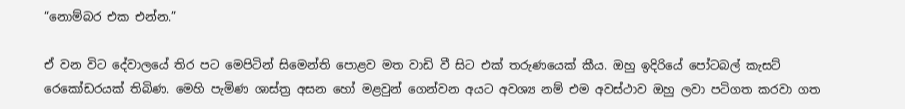“නොම්බර එක එන්න.”

ඒ වන විට දේවාලයේ තිර පට මෙපිටින් සිමෙන්ති පොළව මත වාඩි වී සිට එක් තරුණයෙක් කීය. ඔහු ඉදිරියේ පෝටබල් කැසට් රෙකෝඩරයක් තිබිණ. මෙහි පැමිණ ශාස්ත්‍ර අසන හෝ මළවුන් ගෙන්වන අයට අවශ්‍ය නම් එම අවස්ථාව ඔහු ලවා පටිගත කරවා ගත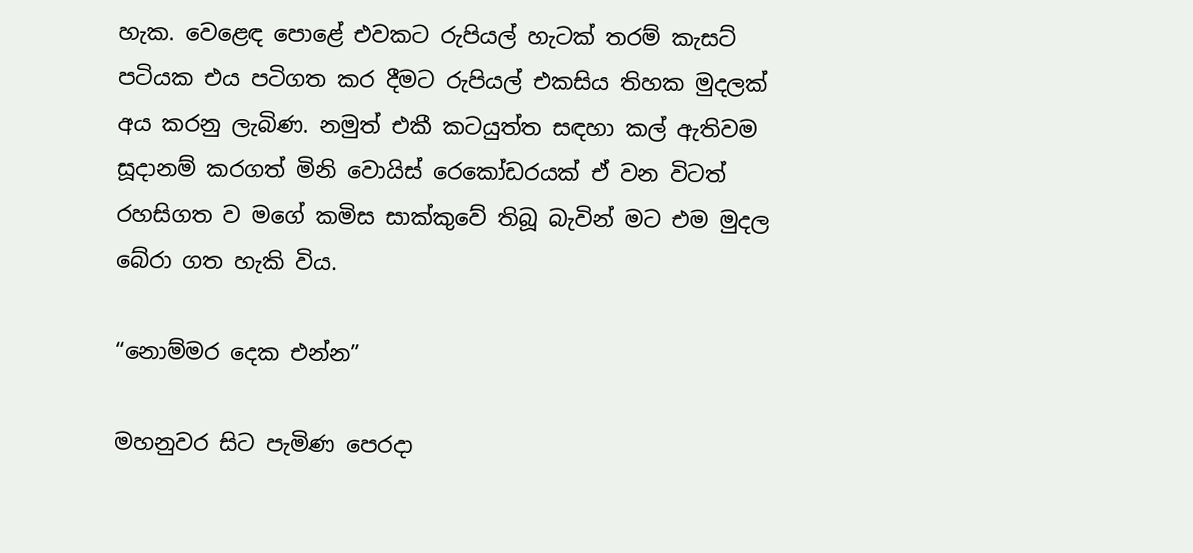හැක. වෙළෙඳ පොළේ එවකට රුපියල් හැටක් තරම් කැසට් පටියක එය පටිගත කර දීමට රුපියල් එකසිය තිහක මුදලක් අය කරනු ලැබිණ. නමුත් එකී කටයුත්ත සඳහා කල් ඇතිවම සූදානම් කරගත් මිනි වොයිස් රෙකෝඩරයක් ඒ වන විටත් රහසිගත ව මගේ කමිස සාක්කුවේ තිබූ බැවින් මට එම මුදල බේරා ගත හැකි විය.

“නොම්මර දෙක එන්න”

මහනුවර සිට පැමිණ පෙරදා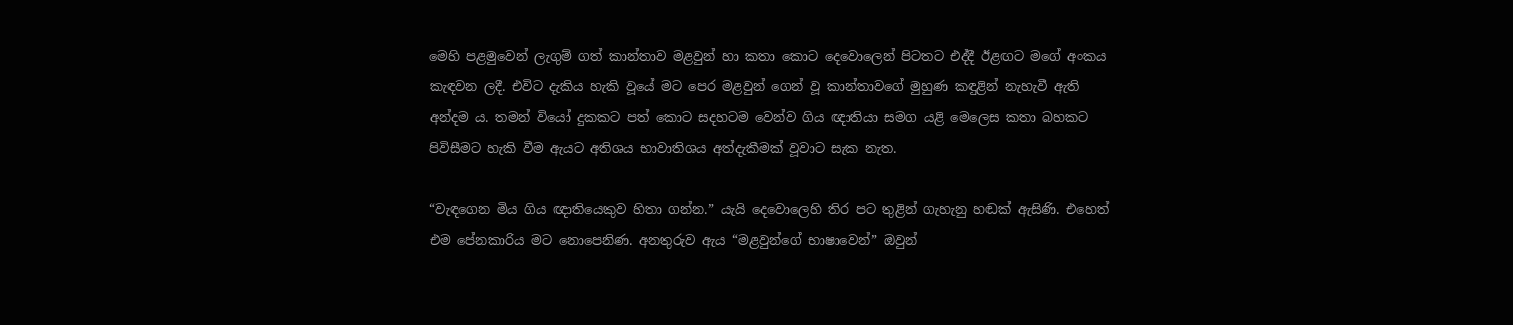මෙහි පළමුවෙන් ලැගුම් ගත් කාන්තාව මළවුන් හා කතා කොට දෙවොලෙන් පිටතට එද්දී ඊළඟට මගේ අංකය කැඳවන ලදී. එවිට දැකිය හැකි වූයේ මට පෙර මළවුන් ගෙන් වූ කාන්තාවගේ මුහුණ කඳුළින් නැහැවී ඇති අන්දම ය. තමන් වියෝ දුකකට පත් කොට සදහටම වෙන්ව ගිය ඥාතියා සමග යළි මෙලෙස කතා බහකට පිවිසීමට හැකි වීම ඇයට අතිශය භාවාතිශය අත්දැකීමක් වූවාට සැක නැත.

“වැඳගෙන මිය ගිය ඥාතියෙකුව හිතා ගන්න.” යැයි දෙවොලෙහි තිර පට තුළින් ගැහැනු හඬක් ඇසිණි. එහෙත් එම පේනකාරිය මට නොපෙනිණ. අනතුරුව ඇය “මළවුන්ගේ භාෂාවෙන්” ඔවුන්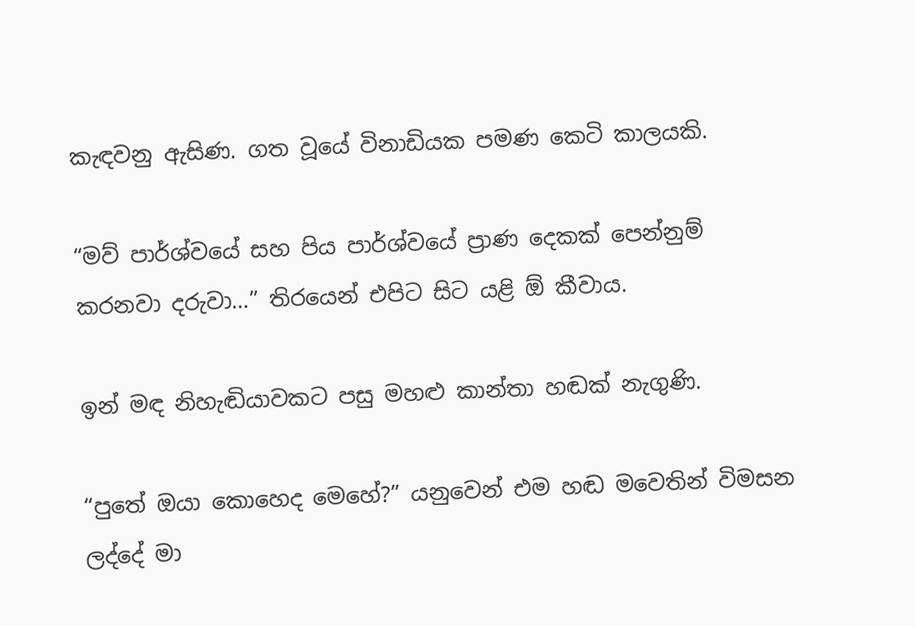කැඳවනු ඇසිණ. ගත වූයේ විනාඩියක පමණ කෙටි කාලයකි.

“මව් පාර්ශ්වයේ සහ පිය පාර්ශ්වයේ ප්‍රාණ දෙකක් පෙන්නුම් කරනවා දරුවා…” තිරයෙන් එපිට සිට යළි ඕ කීවාය.

ඉන් මඳ නිහැඬියාවකට පසු මහළු කාන්තා හඬක් නැගුණි.

“පුතේ ඔයා කොහෙද මෙහේ?” යනුවෙන් එම හඬ මවෙතින් විමසන ලද්දේ මා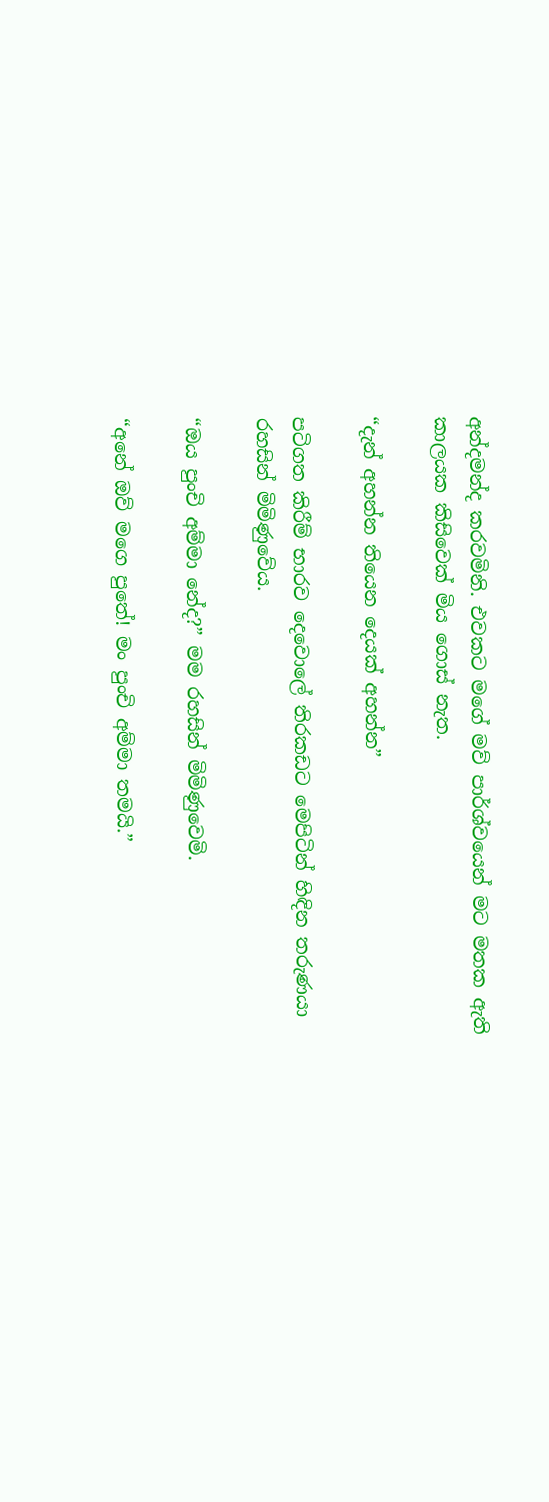අන්දමන්ද කරවමිනි. එවකට මගේ මව් පාර්ශ්වයෙන් මට මතක ඇති කාලයක කිසිවෙක් මිය ගොස් නැත.

“දැන් අහන්න තියෙන දෙයක් අහන්න”

පටිගත කිරීම් භාරව දෙවොලේ තිරකඩට මෙපිටින් හිඳින තරුණයා රහසින් මිමිණුවේය.

“ඔය පුංචි අම්මා නේද?” මම රහසින් මිමිණුවෙමි.

“අනේ ඔව් මගෙ පුතේ! මං පුංචි අම්මා තමයි.”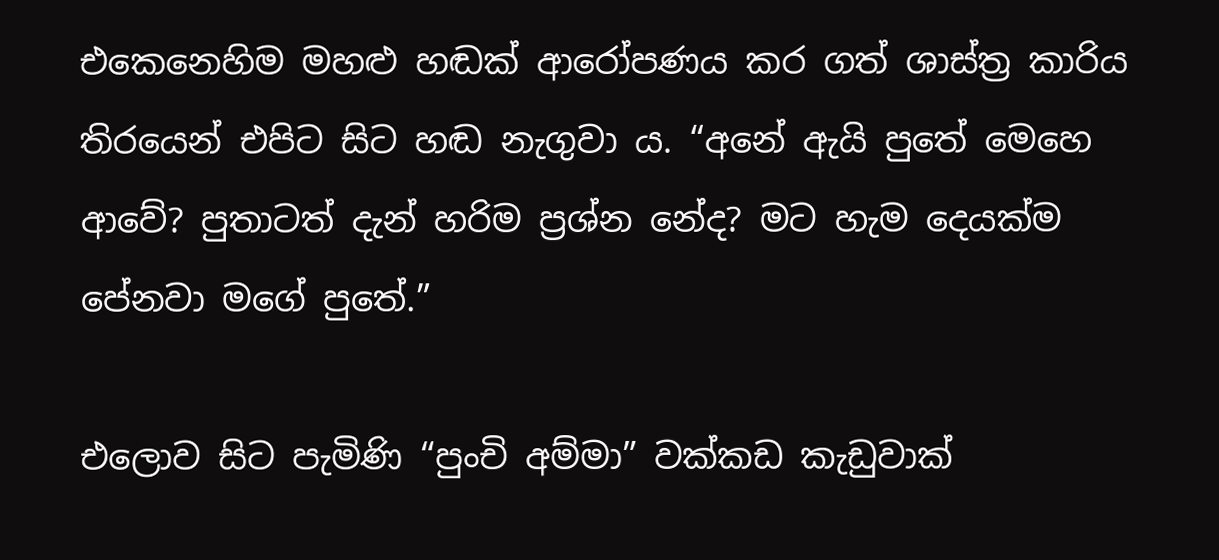එකෙනෙහිම මහළු හඬක් ආරෝපණය කර ගත් ශාස්ත්‍ර කාරිය තිරයෙන් එපිට සිට හඬ නැගුවා ය. “අනේ ඇයි පුතේ මෙහෙ ආවේ? පුතාටත් දැන් හරිම ප්‍රශ්න නේද? මට හැම දෙයක්ම පේනවා මගේ පුතේ.”

එලොව සිට පැමිණි “පුංචි අම්මා” වක්කඩ කැඩුවාක්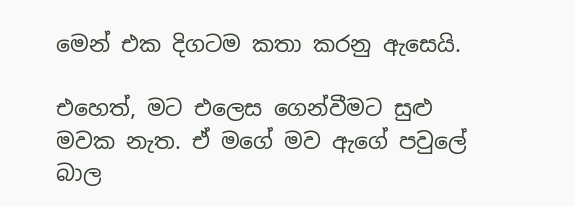මෙන් එක දිගටම කතා කරනු ඇසෙයි.

එහෙත්, මට එලෙස ගෙන්වීමට සුළු මවක නැත. ඒ මගේ මව ඇගේ පවුලේ බාල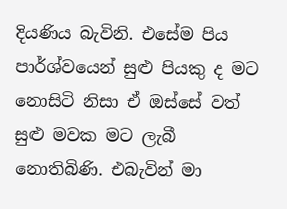දියණිය බැවිනි. එසේම පිය පාර්ශ්වයෙන් සුළු පියකු ද මට නොසිටි නිසා ඒ ඔස්සේ වත් සුළු මවක මට ලැබී නොතිබිණි. එබැවින් මා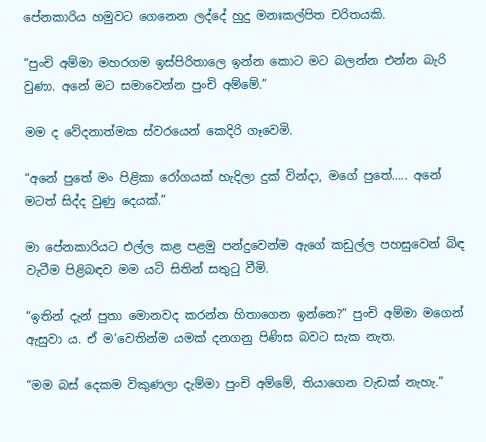පේනකාරිය හමුවට ගෙනෙන ලද්දේ හුදු මනඃකල්පිත චරිතයකි.

“පුංචි අම්මා මහරගම ඉස්පිරිතාලෙ ඉන්න කොට මට බලන්න එන්න බැරි වුණා. අනේ මට සමාවෙන්න පුංචි අම්මේ.”

මම ද වේදනාත්මක ස්වරයෙන් කෙදිරි ගෑවෙමි.

“අනේ පුතේ මං පිළිකා රෝගයක් හැදිලා දුක් වින්දා, මගේ පුතේ….. අනේ මටත් සිද්ද වුණු දෙයක්.”

මා පේනකාරියට එල්ල කළ පළමු පන්දුවෙන්ම ඇගේ කඩුල්ල පහසුවෙන් බිඳ වැටීම පිළිබඳව මම යටි සිතින් සතුටු වීමි.

“ඉතින් දැන් පුතා මොනවද කරන්න හිතාගෙන ඉන්නෙ?” පුංචි අම්මා මගෙන් ඇසුවා ය. ඒ ම’වෙතින්ම යමක් දනගනු පිණිස බවට සැක නැත.

“මම බස් දෙකම විකුණලා දැම්මා පුංචි අම්මේ, තියාගෙන වැඩක් නැහැ.”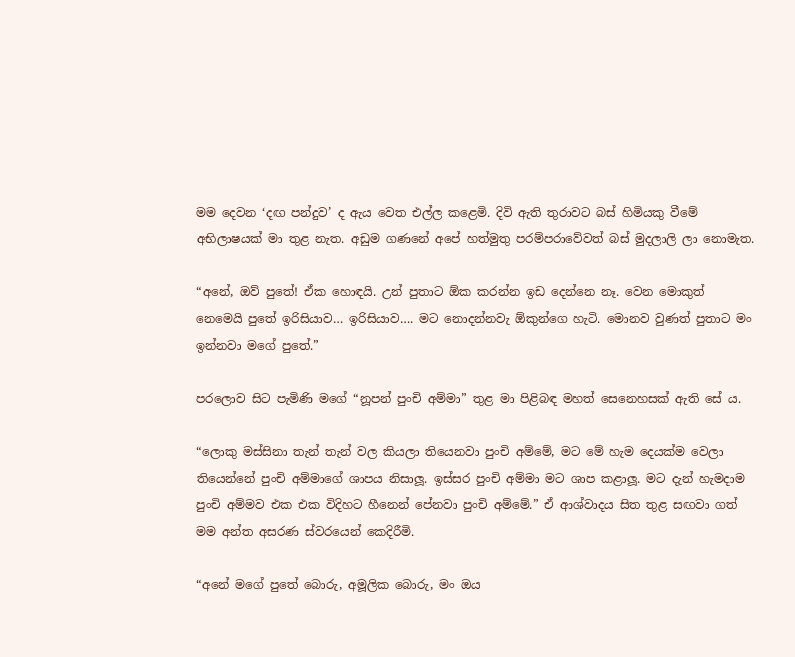මම දෙවන ‘දඟ පන්දුව’ ද ඇය වෙත එල්ල කළෙමි. දිවි ඇති තුරාවට බස් හිමියකු වීමේ අභිලාෂයක් මා තුළ නැත. අඩුම ගණනේ අපේ හත්මුතු පරම්පරාවේවත් බස් මුදලාලි ලා නොමැත.

“අනේ, ඔව් පුතේ! ඒක හොඳයි. උන් පුතාට ඕක කරන්න ඉඩ දෙන්නෙ නෑ. වෙන මොකුත් නෙමෙයි පුතේ ඉරිසියාව… ඉරිසියාව…. මට නොදන්නවැ ඕකුන්ගෙ හැටි. මොනව වුණත් පුතාට මං ඉන්නවා මගේ පුතේ.”

පරලොව සිට පැමිණි මගේ “නූපන් පුංචි අම්මා” තුළ මා පිළිබඳ මහත් සෙනෙහසක් ඇති සේ ය.

“ලොකු මස්සිනා තැන් තැන් වල කියලා තියෙනවා පුංචි අම්මේ, මට මේ හැම දෙයක්ම වෙලා තියෙන්නේ පුංචි අම්මාගේ ශාපය නිසාලූ. ඉස්සර පුංචි අම්මා මට ශාප කළාලූ. මට දැන් හැමදාම පුංචි අම්මව එක එක විදිහට හීනෙන් පේනවා පුංචි අම්මේ.” ඒ ආශ්වාදය සිත තුළ සඟවා ගත් මම අන්ත අසරණ ස්වරයෙන් කෙදිරීමි.

“අනේ මගේ පුතේ බොරු, අමූලික බොරු, මං ඔය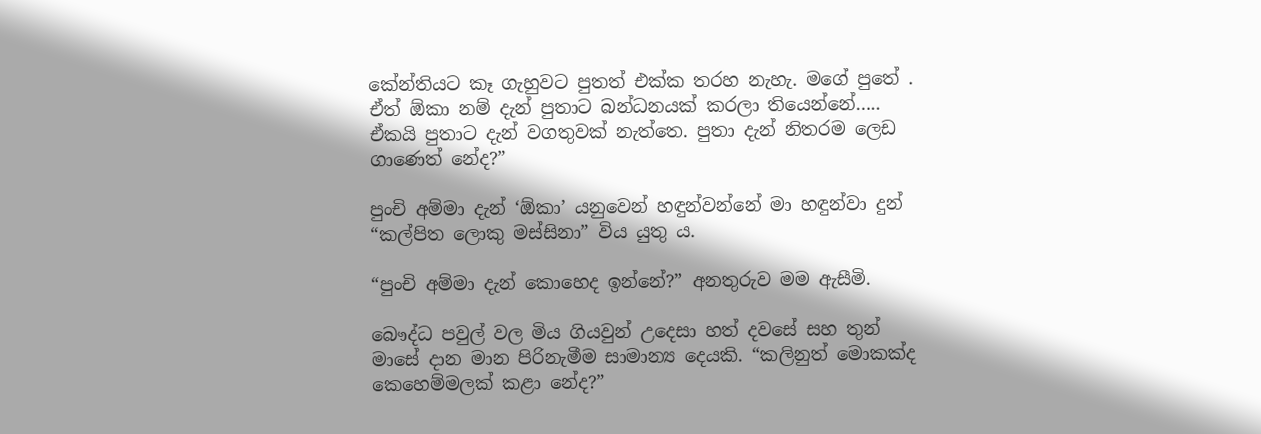කේන්තියට කෑ ගැහුවට පුතත් එක්ක තරහ නැහැ. මගේ පුතේ . ඒත් ඕකා නම් දැන් පුතාට බන්ධනයක් කරලා තියෙන්නේ….. ඒකයි පුතාට දැන් වගතුවක් නැත්තෙ. පුතා දැන් නිතරම ලෙඩ ගාණෙත් නේද?”

පුංචි අම්මා දැන් ‘ඕකා’ යනුවෙන් හඳුන්වන්නේ මා හඳුන්වා දුන් “කල්පිත ලොකු මස්සිනා” විය යුතු ය.

“පුංචි අම්මා දැන් කොහෙද ඉන්නේ?” අනතුරුව මම ඇසීමි.

බෞද්ධ පවුල් වල මිය ගියවුන් උදෙසා හත් දවසේ සහ තුන් මාසේ දාන මාන පිරිනැමීම සාමාන්‍ය දෙයකි. “කලිනුත් මොකක්ද කෙහෙම්මලක් කළා නේද?”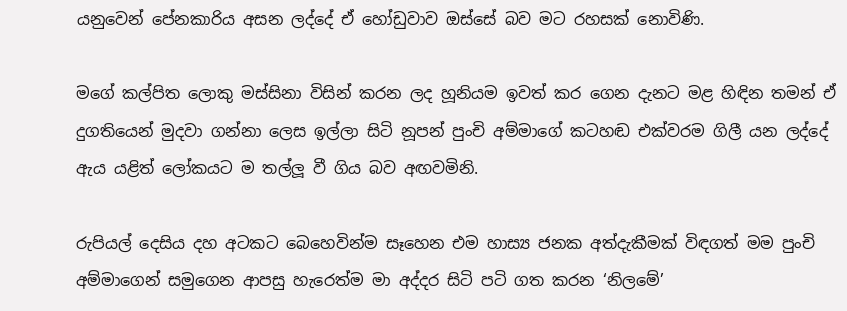යනුවෙන් පේනකාරිය අසන ලද්දේ ඒ හෝඩුවාව ඔස්සේ බව මට රහසක් නොවිණි.

මගේ කල්පිත ලොකු මස්සිනා විසින් කරන ලද හූනියම ඉවත් කර ගෙන දැනට මළ හිඳින තමන් ඒ දුගතියෙන් මුදවා ගන්නා ලෙස ඉල්ලා සිටි නූපන් පුංචි අම්මාගේ කටහඬ එක්වරම ගිලී යන ලද්දේ ඇය යළිත් ලෝකයට ම තල්ලූ වී ගිය බව අඟවමිනි.

රුපියල් දෙසිය දහ අටකට බෙහෙවින්ම සෑහෙන එම හාස්‍ය ජනක අත්දැකීමක් විඳගත් මම පුංචි අම්මාගෙන් සමුගෙන ආපසු හැරෙත්ම මා අද්දර සිටි පටි ගත කරන ‘නිලමේ’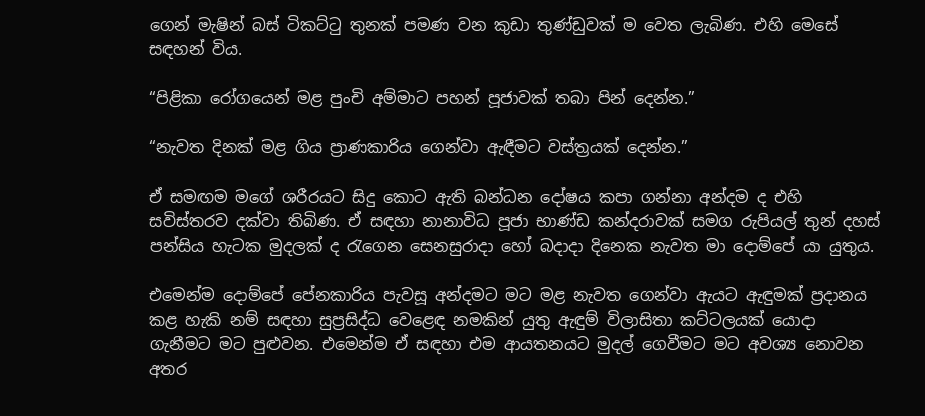ගෙන් මැෂින් බස් ටිකට්ටු තුනක් පමණ වන කුඩා තුණ්ඩුවක් ම වෙත ලැබිණ. එහි මෙසේ සඳහන් විය.

“පිළිකා රෝගයෙන් මළ පුංචි අම්මාට පහන් පූජාවක් තබා පින් දෙන්න.”

“නැවත දිනක් මළ ගිය ප්‍රාණකාරිය ගෙන්වා ඇඳීමට වස්ත්‍රයක් දෙන්න.”

ඒ සමඟම මගේ ශරීරයට සිදු කොට ඇති බන්ධන දෝෂය කපා ගන්නා අන්දම ද එහි සවිස්තරව දක්වා තිබිණ. ඒ සඳහා නානාවිධ පූජා භාණ්ඩ කන්දරාවක් සමග රුපියල් තුන් දහස් පන්සිය හැටක මුදලක් ද රැගෙන සෙනසුරාදා හෝ බදාදා දිනෙක නැවත මා දොම්පේ යා යුතුය.

එමෙන්ම දොම්පේ පේනකාරිය පැවසූ අන්දමට මට මළ නැවත ගෙන්වා ඇයට ඇඳුමක් ප්‍රදානය කළ හැකි නම් සඳහා සුප්‍රසිද්ධ වෙළෙඳ නමකින් යුතු ඇඳුම් විලාසිතා කට්ටලයක් යොදා ගැනීමට මට පුළුවන. එමෙන්ම ඒ සඳහා එම ආයතනයට මුදල් ගෙවීමට මට අවශ්‍ය නොවන අතර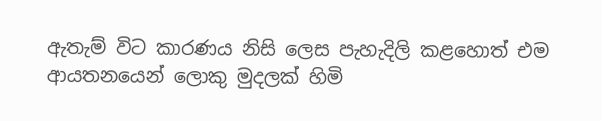ඇතැම් විට කාරණය නිසි ලෙස පැහැදිලි කළහොත් එම ආයතනයෙන් ලොකු මුදලක් හිමි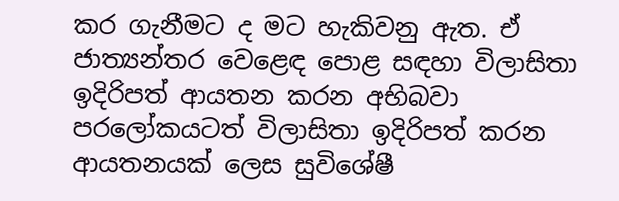කර ගැනීමට ද මට හැකිවනු ඇත. ඒ ජාත්‍යන්තර වෙළෙඳ පොළ සඳහා විලාසිතා ඉදිරිපත් ආයතන කරන අභිබවා පරලෝකයටත් විලාසිතා ඉදිරිපත් කරන ආයතනයක් ලෙස සුවිශේෂී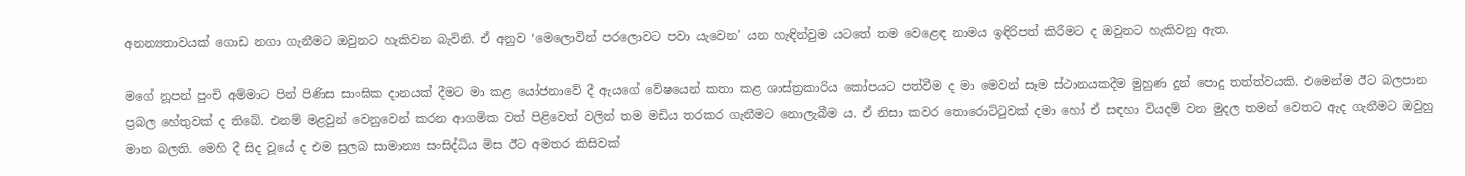අනන්‍යතාවයක් ගොඩ නගා ගැනීමට ඔවුනට හැකිවන බැවිනි. ඒ අනුව ‘මෙලොවින් පරලොවට පවා යැවෙන’ යන හැඳින්වුම යටතේ තම වෙළෙඳ නාමය ඉඳිරිපත් කිරීමට ද ඔවුනට හැකිවනු ඇත.

මගේ නූපන් පුංචි අම්මාට පින් පිණිස සාංඝික දානයක් දීමට මා කළ යෝජනාවේ දී ඇයගේ වේෂයෙන් කතා කළ ශාස්ත්‍රකාරිය කෝපයට පත්වීම ද මා මෙවන් සෑම ස්ථානයකදීම මුහුණ දුන් පොදු තත්ත්වයකි. එමෙන්ම ඊට බලපාන ප්‍රබල හේතුවක් ද තිබේ. එනම් මළවුන් වෙනුවෙන් කරන ආගමික වත් පිළිවෙත් වලින් තම මඩිය තරකර ගැනීමට නොලැබීම ය. ඒ නිසා කවර තොරොට්ටුවක් දමා හෝ ඒ සඳහා වියදම් වන මුදල තමන් වෙතට ඇද ගැනීමට ඔවුහු මාන බලති. මෙහි දී සිද වූයේ ද එම සුලබ සාමාන්‍ය සංසිද්ධිය මිස ඊට අමතර කිසිවක්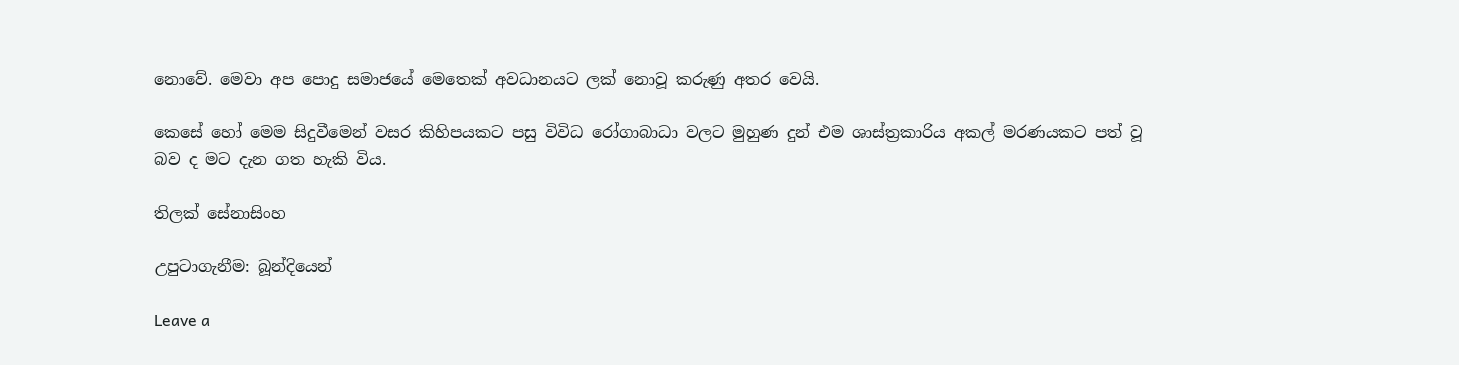නොවේ. මෙවා අප පොදු සමාජයේ මෙතෙක් අවධානයට ලක් නොවූ කරුණු අතර වෙයි.

කෙසේ හෝ මෙම සිදුවීමෙන් වසර කිහිපයකට පසු විවිධ රෝගාබාධා වලට මුහුණ දුන් එම ශාස්ත්‍රකාරිය අකල් මරණයකට පත් වූ බව ද මට දැන ගත හැකි විය.

තිලක් සේනාසිංහ

උපුටාගැනීම: බූන්දියෙන්

Leave a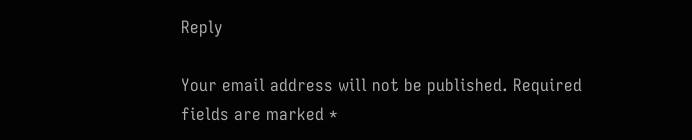Reply

Your email address will not be published. Required fields are marked *